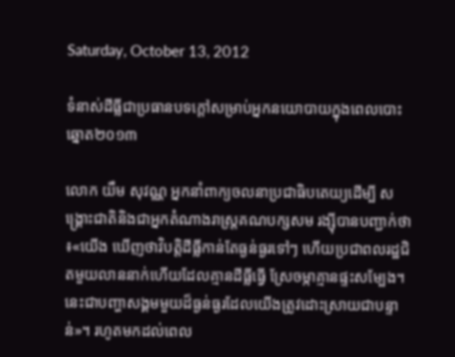Saturday, October 13, 2012

ទំនាស់ដីធ្លីជាប្រធានបទក្តៅសម្រាប់អ្នកនយោបាយក្នុងពេលបោះឆ្នោត២០១៣

លោក យឹម សុវណ្ណ អ្នកនាំពាក្យចលនាប្រជាធិបតេយ្យដើម្បី សង្គ្រោះជាតិនិងជាអ្នកតំណាងរាស្ត្រគណបក្សសម រង្ស៊ីបានបញ្ជាក់ថា៖«យើង ឃើញថាវិបត្តិដីធ្លីកាន់តែធ្ងន់ធ្ងរទៅៗ ហើយប្រជាពលរដ្ឋជិតមួយលាននាក់ហើយដែលគ្មានដីធ្លីធ្វើ ស្រែចម្កាគ្មានផ្ទះសម្បែង។ នេះជាបញ្ហាសង្គមមួយដ៏ធ្ងន់ធ្ងរដែលយើងត្រូវដោះស្រាយជាបន្ទាន់»។ រហូតមកដល់ពេល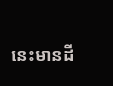នេះមានដី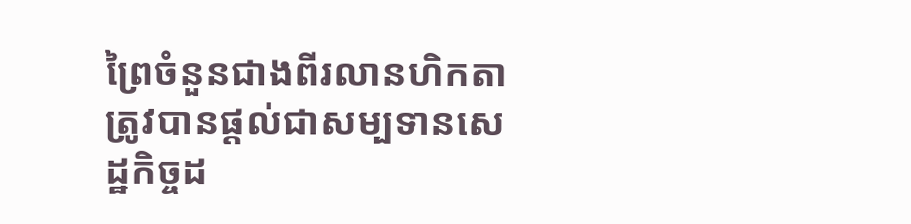ព្រៃចំនួនជាងពីរលានហិកតា ត្រូវបានផ្តល់ជាសម្បទានសេដ្ឋកិច្ចដ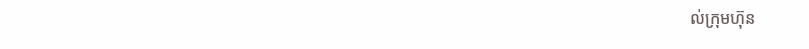ល់ក្រុមហ៊ុន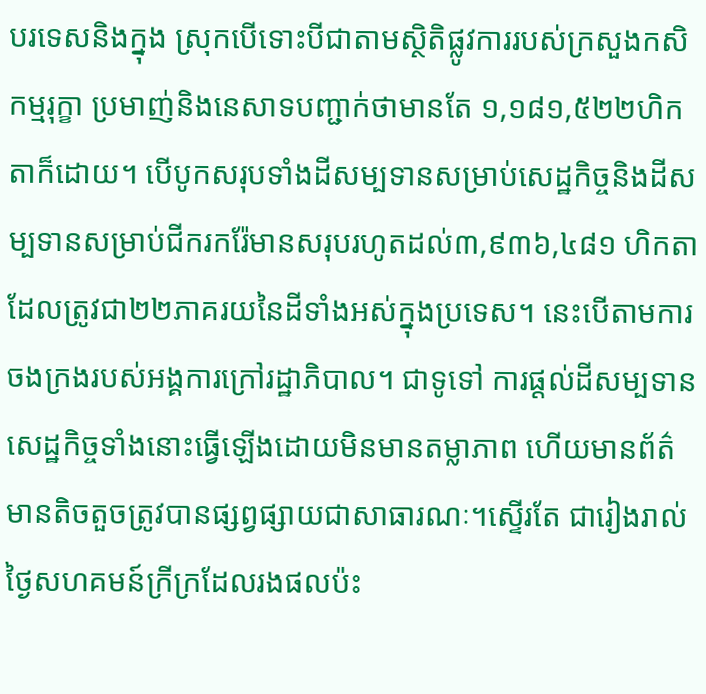បរទេសនិងក្នុង ស្រុកបើទោះបីជាតាមស្ថិតិផ្លូវការរបស់ក្រសួងកសិកម្មរុក្ខា ប្រមាញ់និងនេសាទបញ្ជាក់ថាមានតែ ១,១៨១,៥២២ហិកតាក៏ដោយ។ បើបូកសរុបទាំងដីសម្បទានសម្រាប់សេដ្ឋកិច្ចនិងដីសម្បទានសម្រាប់ជីករករ៉ែមានសរុបរហូតដល់៣,៩៣៦,៤៨១ ហិកតាដែលត្រូវជា២២ភាគរយនៃដីទាំងអស់ក្នុងប្រទេស។ នេះបើតាមការចងក្រងរបស់អង្គការក្រៅរដ្ឋាភិបាល។ ជាទូទៅ ការផ្តល់ដីសម្បទានសេដ្ឋកិច្ចទាំងនោះធ្វើឡើងដោយមិនមានតម្លាភាព ហើយមានព័ត៌មានតិចតួចត្រូវបានផ្សព្វផ្សាយជាសាធារណៈ។ស្ទើរតែ ជារៀងរាល់ថ្ងៃសហគមន៍ក្រីក្រដែលរងផលប៉ះ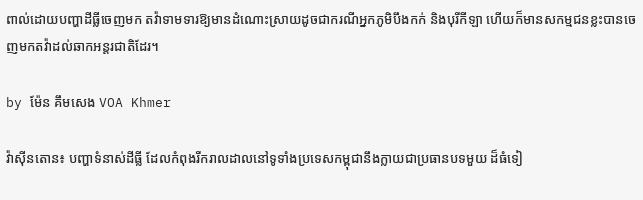ពាល់ដោយបញ្ហាដីធ្លីចេញមក តវ៉ាទាមទារឱ្យមានដំណោះស្រាយដូចជាករណីអ្នកភូមិបឹងកក់ និងបុរីកីឡា ហើយក៏មានសកម្មជនខ្លះបានចេញមកតវ៉ាដល់ឆាកអន្តរជាតិដែរ។

by ម៉ែន គឹមសេង VOA Khmer

វ៉ាស៊ីនតោន៖ បញ្ហាទំនាស់ដីធ្លី ដែលកំពុងរីករាលដាលនៅទូទាំងប្រទេសកម្ពុជានឹងក្លាយជាប្រធានបទមួយ ដ៏ធំទៀ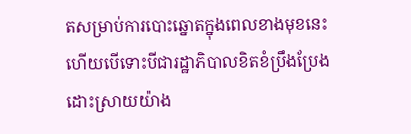តសម្រាប់ការបោះឆ្នោតក្នុងពេលខាងមុខនេះ ហើយបើទោះបីជារដ្ឋាភិបាលខិតខំប្រឹងប្រែងដោះស្រាយយ៉ាង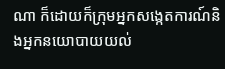ណា ក៏ដោយក៏ក្រុមអ្នកសង្កេតការណ៍និងអ្នកនយោបាយយល់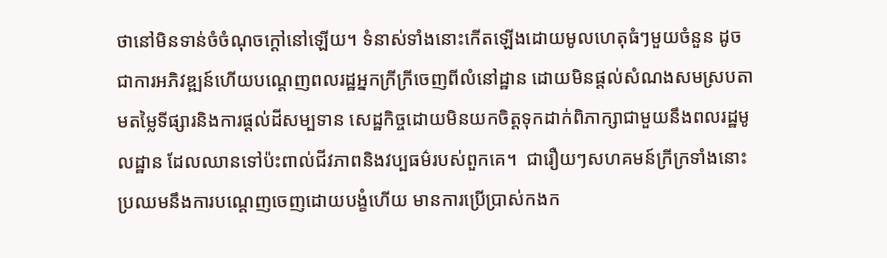ថានៅមិនទាន់ចំចំណុចក្តៅនៅឡើយ។ ទំនាស់ទាំងនោះកើតឡើងដោយមូលហេតុធំៗមួយចំនួន ដូចជាការអភិវឌ្ឍន៍ហើយបណ្តេញពលរដ្ឋអ្នកក្រីក្រីចេញពីលំនៅដ្ឋាន ដោយមិនផ្តល់សំណងសមស្របតាមតម្លៃទីផ្សារនិងការផ្តល់ដីសម្បទាន សេដ្ឋកិច្ចដោយមិនយកចិត្តទុកដាក់ពិភាក្សាជាមួយនឹងពលរដ្ឋមូលដ្ឋាន ដែលឈានទៅប៉ះពាល់ជីវភាពនិងវប្បធម៌របស់ពួកគេ។  ជារឿយៗសហគមន៍ក្រីក្រទាំងនោះប្រឈមនឹងការបណ្តេញចេញដោយបង្ខំហើយ មានការប្រើប្រាស់កងក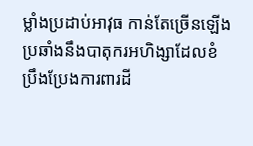ម្លាំងប្រដាប់អាវុធ កាន់តែច្រើនឡើង ប្រឆាំងនឹងបាតុករអហិង្សាដែលខំប្រឹងប្រែងការពារដី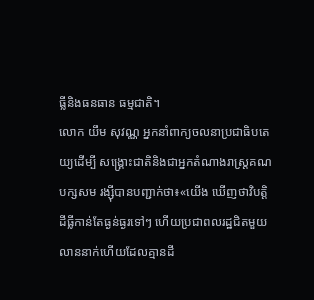ធ្លីនិងធនធាន ធម្មជាតិ។
លោក យឹម សុវណ្ណ អ្នកនាំពាក្យចលនាប្រជាធិបតេយ្យដើម្បី សង្គ្រោះជាតិនិងជាអ្នកតំណាងរាស្ត្រគណបក្សសម រង្ស៊ីបានបញ្ជាក់ថា៖«យើង ឃើញថាវិបត្តិដីធ្លីកាន់តែធ្ងន់ធ្ងរទៅៗ ហើយប្រជាពលរដ្ឋជិតមួយលាននាក់ហើយដែលគ្មានដី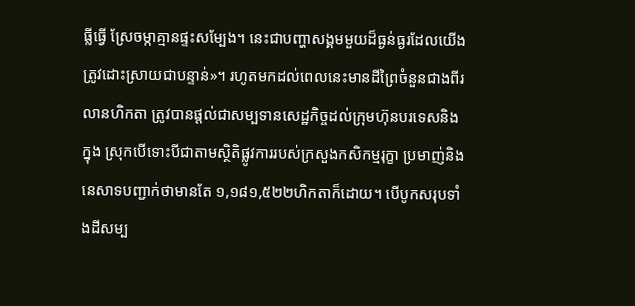ធ្លីធ្វើ ស្រែចម្កាគ្មានផ្ទះសម្បែង។ នេះជាបញ្ហាសង្គមមួយដ៏ធ្ងន់ធ្ងរដែលយើងត្រូវដោះស្រាយជាបន្ទាន់»។ រហូតមកដល់ពេលនេះមានដីព្រៃចំនួនជាងពីរលានហិកតា ត្រូវបានផ្តល់ជាសម្បទានសេដ្ឋកិច្ចដល់ក្រុមហ៊ុនបរទេសនិងក្នុង ស្រុកបើទោះបីជាតាមស្ថិតិផ្លូវការរបស់ក្រសួងកសិកម្មរុក្ខា ប្រមាញ់និងនេសាទបញ្ជាក់ថាមានតែ ១,១៨១,៥២២ហិកតាក៏ដោយ។ បើបូកសរុបទាំងដីសម្ប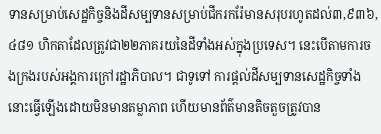ទានសម្រាប់សេដ្ឋកិច្ចនិងដីសម្បទានសម្រាប់ជីករករ៉ែមានសរុបរហូតដល់៣,៩៣៦,៤៨១ ហិកតាដែលត្រូវជា២២ភាគរយនៃដីទាំងអស់ក្នុងប្រទេស។ នេះបើតាមការចងក្រងរបស់អង្គការក្រៅរដ្ឋាភិបាល។ ជាទូទៅ ការផ្តល់ដីសម្បទានសេដ្ឋកិច្ចទាំងនោះធ្វើឡើងដោយមិនមានតម្លាភាព ហើយមានព័ត៌មានតិចតួចត្រូវបាន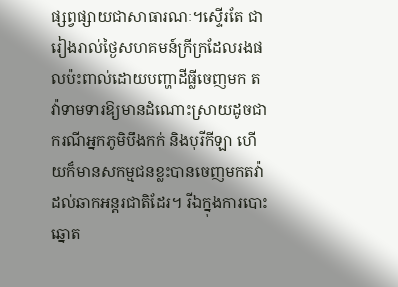ផ្សព្វផ្សាយជាសាធារណៈ។ស្ទើរតែ ជារៀងរាល់ថ្ងៃសហគមន៍ក្រីក្រដែលរងផលប៉ះពាល់ដោយបញ្ហាដីធ្លីចេញមក តវ៉ាទាមទារឱ្យមានដំណោះស្រាយដូចជាករណីអ្នកភូមិបឹងកក់ និងបុរីកីឡា ហើយក៏មានសកម្មជនខ្លះបានចេញមកតវ៉ាដល់ឆាកអន្តរជាតិដែរ។ រីឯក្នុងការបោះឆ្នោត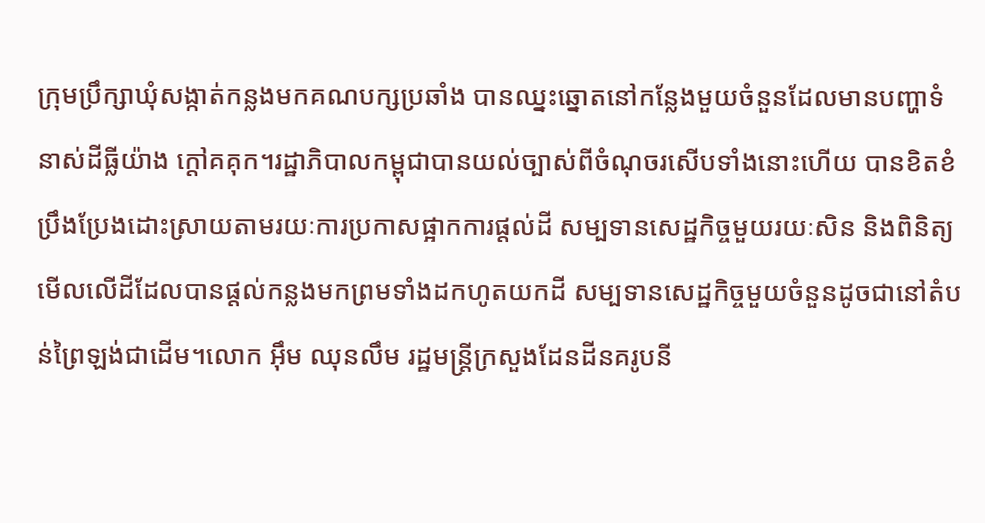ក្រុមប្រឹក្សាឃុំសង្កាត់កន្លងមកគណបក្សប្រឆាំង បានឈ្នះឆ្នោតនៅកន្លែងមួយចំនួនដែលមានបញ្ហាទំនាស់ដីធ្លីយ៉ាង ក្តៅគគុក។រដ្ឋាភិបាលកម្ពុជាបានយល់ច្បាស់ពីចំណុចរសើបទាំងនោះហើយ បានខិតខំប្រឹងប្រែងដោះស្រាយតាមរយៈការប្រកាសផ្អាកការផ្តល់ដី សម្បទានសេដ្ឋកិច្ចមួយរយៈសិន និងពិនិត្យមើលលើដីដែលបានផ្តល់កន្លងមកព្រមទាំងដកហូតយកដី សម្បទានសេដ្ឋកិច្ចមួយចំនួនដូចជានៅតំបន់ព្រៃឡង់ជាដើម។លោក អ៊ឹម ឈុនលឹម រដ្ឋមន្រ្តីក្រសួងដែនដីនគរូបនី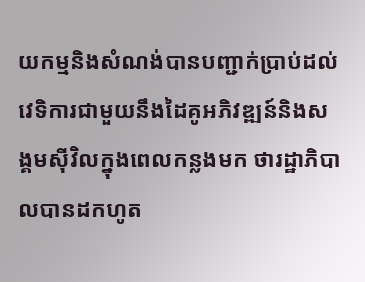យកម្មនិងសំណង់បានបញ្ជាក់ប្រាប់ដល់ វេទិការជាមួយនឹងដៃគូអភិវឌ្ឍន៍និងសង្គមស៊ីវិលក្នុងពេលកន្លងមក ថារដ្ឋាភិបាលបានដកហូត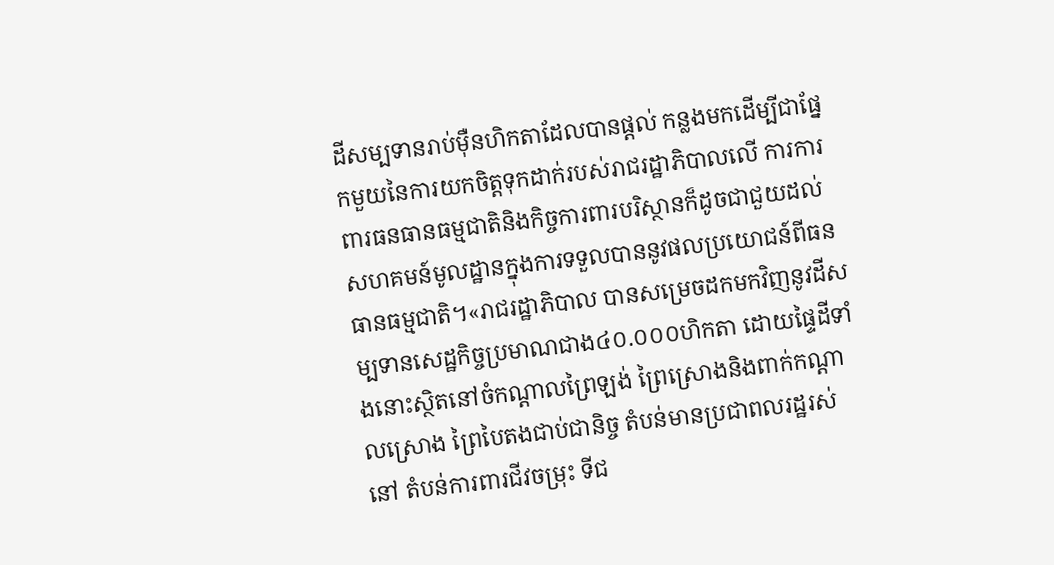ដីសម្បទានរាប់ម៉ឺនហិកតាដែលបានផ្តល់ កន្លងមកដើម្បីជាផ្នែកមួយនៃការយកចិត្តទុកដាក់របស់រាជរដ្ឋាភិបាលលើ ការការពារធនធានធម្មជាតិនិងកិច្ចការពារបរិស្ថានក៏ដូចជាជួយដល់ សហគមន៍មូលដ្ឋានក្នុងការទទួលបាននូវផលប្រយោជន៍ពីធនធានធម្មជាតិ។«រាជរដ្ឋាភិបាល បានសម្រេចដកមកវិញនូវដីសម្បទានសេដ្ឋកិច្ចប្រមាណជាង៤០.០០០ហិកតា ដោយផ្ទៃដីទាំងនោះស្ថិតនៅចំកណ្តាលព្រៃឡង់ ព្រៃស្រោងនិងពាក់កណ្តាលស្រោង ព្រៃបៃតងជាប់ជានិច្ច តំបន់មានប្រជាពលរដ្ឋរស់នៅ តំបន់ការពារជីវចម្រុះ ទីជ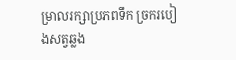ម្រាលរក្សាប្រភពទឹក ច្រករបៀងសត្វឆ្លង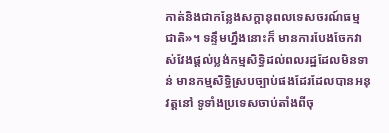កាត់និងជាកន្លែងសក្តានុពលទេសចរណ៍ធម្មជាតិ»។ ទន្ទឹមហ្នឹងនោះក៏ មានការបែងចែកវាស់វែងផ្តល់ប្លង់កម្មសិទ្ធិដល់ពលរដ្ឋដែលមិនទាន់ មានកម្មសិទ្ធិស្របច្បាប់ផងដែរដែលបានអនុវត្តនៅ ទូទាំងប្រទេសចាប់តាំងពីចុ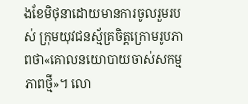ងខែមិថុនាដោយមានការចូលរួមរបស់ ក្រុមយុវជនស្ម័គ្រចិត្តក្រោមរូបភាពថា«គោលនយោបាយចាស់សកម្មភាពថ្មី»។ លោ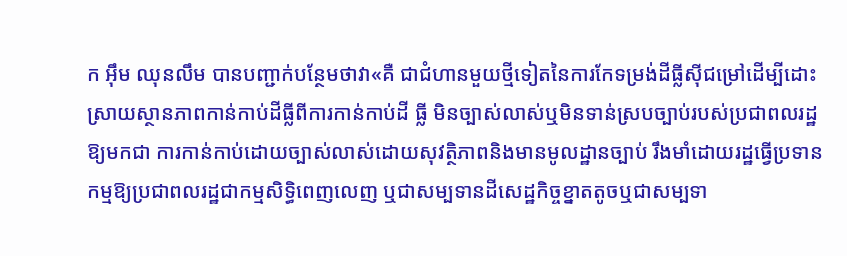ក អ៊ឹម ឈុនលឹម បានបញ្ជាក់បន្ថែមថាវា«គឺ ជាជំហានមួយថ្មីទៀតនៃការកែទម្រង់ដីធ្លីស៊ីជម្រៅដើម្បីដោះ ស្រាយស្ថានភាពកាន់កាប់ដីធ្លីពីការកាន់កាប់ដី ធ្លី មិនច្បាស់លាស់ឬមិនទាន់ស្របច្បាប់របស់ប្រជាពលរដ្ឋឱ្យមកជា ការកាន់កាប់ដោយច្បាស់លាស់ដោយសុវត្ថិភាពនិងមានមូលដ្ឋានច្បាប់ រឹងមាំដោយរដ្ឋធ្វើប្រទានកម្មឱ្យប្រជាពលរដ្ឋជាកម្មសិទ្ធិពេញលេញ ឬជាសម្បទានដីសេដ្ឋកិច្ចខ្នាតតូចឬជាសម្បទា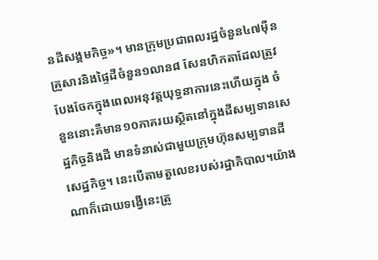នដីសង្គមកិច្ច»។ មានក្រុមប្រជាពលរដ្ឋចំនួន៤៧ម៉ឺនគ្រួសារនិងផ្ទៃដីចំនួន១លាន៨ សែនហិកតាដែលត្រូវបែងចែកក្នុងពេលអនុវត្តយុទ្ធនាការនេះហើយក្នុង ចំនួននោះគឺមាន១០ភាគរយស្ថិតនៅក្នុងដីសម្បទានសេដ្ឋកិច្ចនិងដី មានទំនាស់ជាមួយក្រុមហ៊ុនសម្បទានដីសេដ្ឋកិច្ច។ នេះបើតាមតួលេខរបស់រដ្ឋាភិបាល។យ៉ាង ណាក៏ដោយទង្វើនេះត្រូ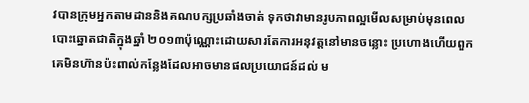វបានក្រុមអ្នកតាមដាននិងគណបក្សប្រឆាំងចាត់ ទុកថាវាមានរូបភាពល្អមើលសម្រាប់មុនពេលបោះឆ្នោតជាតិក្នុងឆ្នាំ ២០១៣ប៉ុណ្ណោះដោយសារតែការអនុវត្តនៅមានចន្លោះ ប្រហោងហើយពួកគេមិនហ៊ានប៉ះពាល់កន្លែងដែលអាចមានផលប្រយោជន៍ដល់ ម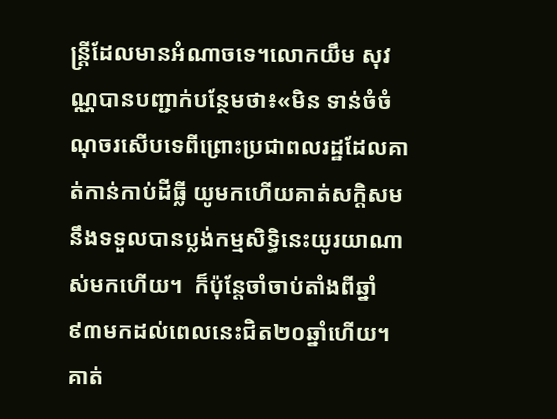ន្ត្រីដែលមានអំណាចទេ។លោកយឹម សុវណ្ណបានបញ្ជាក់បន្ថែមថា៖«មិន ទាន់ចំចំណុចរសើបទេពីព្រោះប្រជាពលរដ្ឋដែលគាត់កាន់កាប់ដីធ្លី យូមកហើយគាត់សក្តិសមនឹងទទួលបានប្លង់កម្មសិទ្ធិនេះយូរយាណាស់មកហើយ។  ក៏ប៉ុន្តែចាំចាប់តាំងពីឆ្នាំ៩៣មកដល់ពេលនេះជិត២០ឆ្នាំហើយ។ គាត់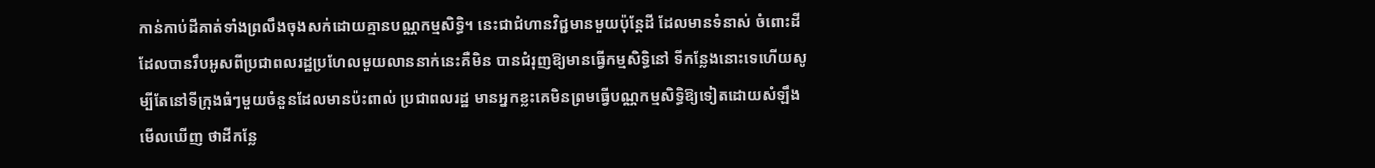កាន់កាប់ដីគាត់ទាំងព្រលឹងចុងសក់ដោយគ្មានបណ្ណកម្មសិទ្ធិ។ នេះជាជំហានវិជ្ជមានមួយប៉ុន្តែដី ដែលមានទំនាស់ ចំពោះដីដែលបានរឹបអូសពីប្រជាពលរដ្ឋប្រហែលមួយលាននាក់នេះគឺមិន បានជំរុញឱ្យមានធ្វើកម្មសិទ្ធិនៅ ទីកន្លែងនោះទេហើយសូម្បីតែនៅទីក្រុងធំៗមួយចំនួនដែលមានប៉ះពាល់ ប្រជាពលរដ្ឋ មានអ្នកខ្លះគេមិនព្រមធ្វើបណ្ណកម្មសិទ្ធិឱ្យទៀតដោយសំឡឹងមើលឃើញ ថាដីកន្លែ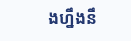ងហ្នឹងនឹ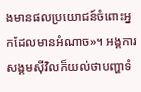ងមានផលប្រយោជន៍ចំពោះអ្នកដែលមានអំណាច»។ អង្គការសង្គមស៊ីវិលក៏យល់ថាបញ្ហាទំ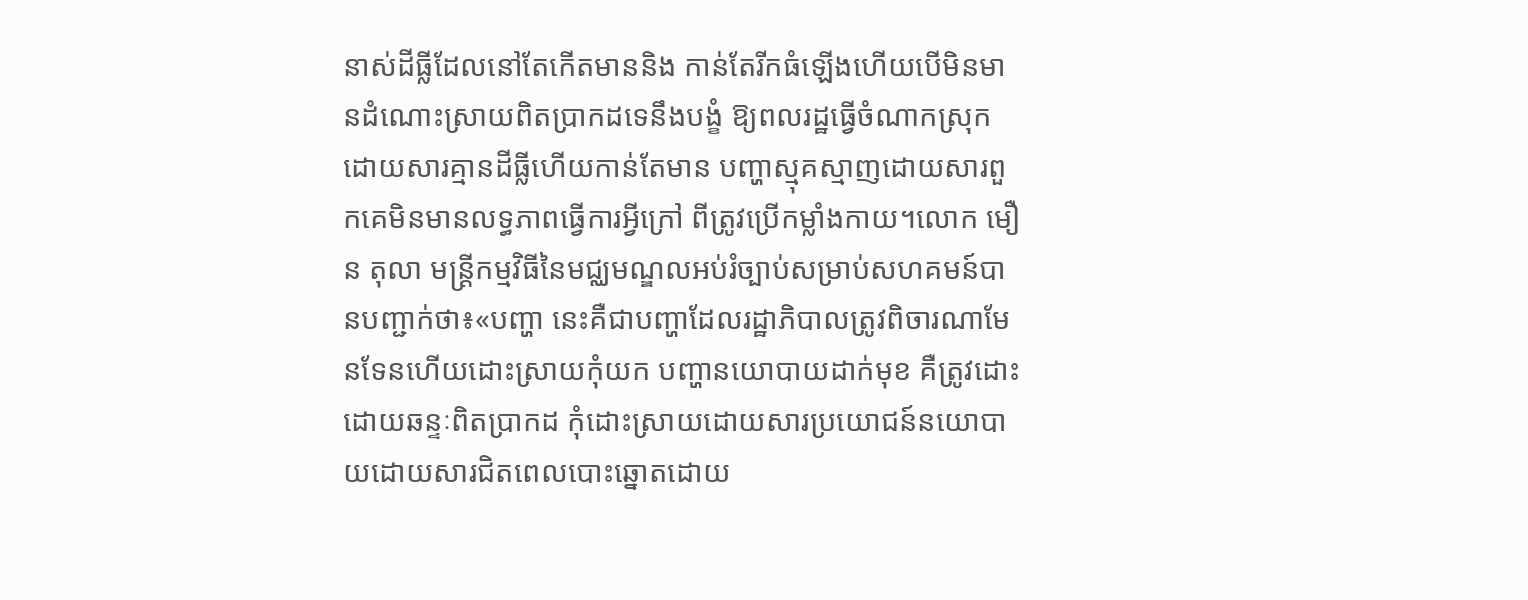នាស់ដីធ្លីដែលនៅតែកើតមាននិង កាន់តែរីកធំឡើងហើយបើមិនមានដំណោះស្រាយពិតប្រាកដទេនឹងបង្ខំ ឱ្យពលរដ្ឋធ្វើចំណាកស្រុកដោយសារគ្មានដីធ្លីហើយកាន់តែមាន បញ្ហាស្មុគស្មាញដោយសារពួកគេមិនមានលទ្ធភាពធ្វើការអ្វីក្រៅ ពីត្រូវប្រើកម្លាំងកាយ។លោក មឿន តុលា មន្រ្តីកម្មវិធីនៃមជ្ឈមណ្ឌលអប់រំច្បាប់សម្រាប់សហគមន៍បានបញ្ជាក់ថា៖«បញ្ហា នេះគឺជាបញ្ហាដែលរដ្ឋាភិបាលត្រូវពិចារណាមែនទែនហើយដោះស្រាយកុំយក បញ្ហានយោបាយដាក់មុខ គឺត្រូវដោះដោយឆន្ទៈពិតប្រាកដ កុំដោះស្រាយដោយសារប្រយោជន៍នយោបាយដោយសារជិតពេលបោះឆ្នោតដោយ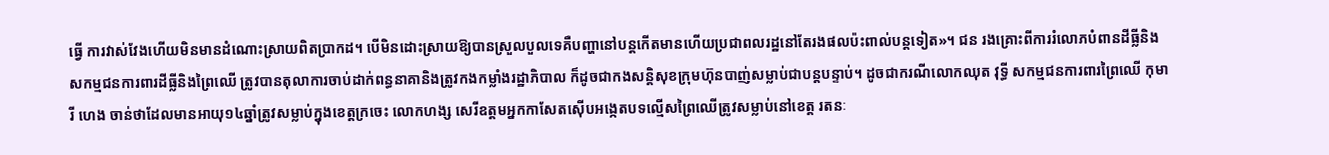ធ្វើ ការវាស់វែងហើយមិនមានដំណោះស្រាយពិតប្រាកដ។ បើមិនដោះស្រាយឱ្យបានស្រួលបួលទេគឺបញ្ហានៅបន្តកើតមានហើយប្រជាពលរដ្ឋនៅតែរងផលប៉ះពាល់បន្តទៀត»។ ជន រងគ្រោះពីការរំលោភបំពានដីធ្លីនិងសកម្មជនការពារដីធ្លីនិងព្រៃឈើ ត្រូវបានតុលាការចាប់ដាក់ពន្ធនាគានិងត្រូវកងកម្លាំងរដ្ឋាភិបាល ក៏ដូចជាកងសន្តិសុខក្រុមហ៊ុនបាញ់សម្លាប់ជាបន្តបន្ទាប់។ ដូចជាករណីលោកឈុត វុទ្ធី សកម្មជនការពារព្រៃឈើ កុមារី ហេង ចាន់ថាដែលមានអាយុ១៤ឆ្នាំត្រូវសម្លាប់ក្នុងខេត្តក្រចេះ លោកហង្ស សេរីឧត្តមអ្នកកាសែតស៊ើបអង្កេតបទល្មើសព្រៃឈើត្រូវសម្លាប់នៅខេត្ត រតនៈ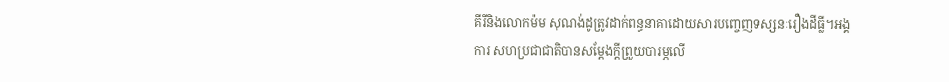គីរីនិងលោកម៉ម សុណង់ដូត្រូវដាក់ពន្ធនាគាដោយសារបញ្ចេញទស្សនៈរឿងដីធ្លី។អង្គការ សហប្រជាជាតិបានសម្តែងក្តីព្រួយបារម្ភលើ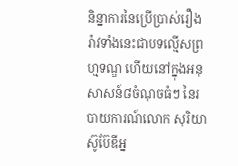និន្នាការនៃប្រើប្រាស់រឿង រ៉ាវទាំងនេះជាបទល្មើសព្រហ្មទណ្ឌ ហើយនៅក្នុងអនុសាសន៍៨ចំណុចធំៗ នៃរបាយការណ៍លោក សុរិយា ស៊ូប៊ែឌីអ្ន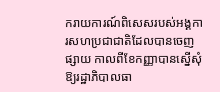ករាយការណ៍ពិសេសរបស់អង្គការសហប្រជាជាតិដែលបានចេញផ្សាយ កាលពីខែកញ្ញាបានស្នើសុំឱ្យរដ្ឋាភិបាលធា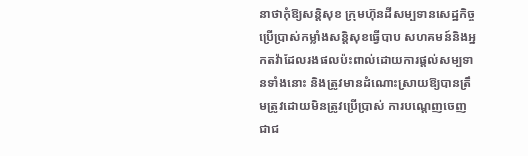នាថាកុំឱ្យសន្តិសុខ ក្រុមហ៊ុនដីសម្បទានសេដ្ឋកិច្ចប្រើប្រាស់កម្លាំងសន្តិសុខធ្វើបាប សហគមន៍និងអ្នកតវ៉ាដែលរងផលប៉ះពាល់ដោយការផ្តល់សម្បទានទាំងនោះ និងត្រូវមានដំណោះស្រាយឱ្យបានត្រឹមត្រូវដោយមិនត្រូវប្រើប្រាស់ ការបណ្តេញចេញជាជ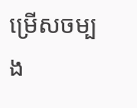ម្រើសចម្បង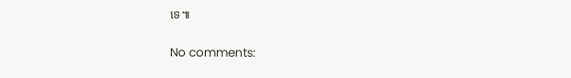ទេ៕

No comments: